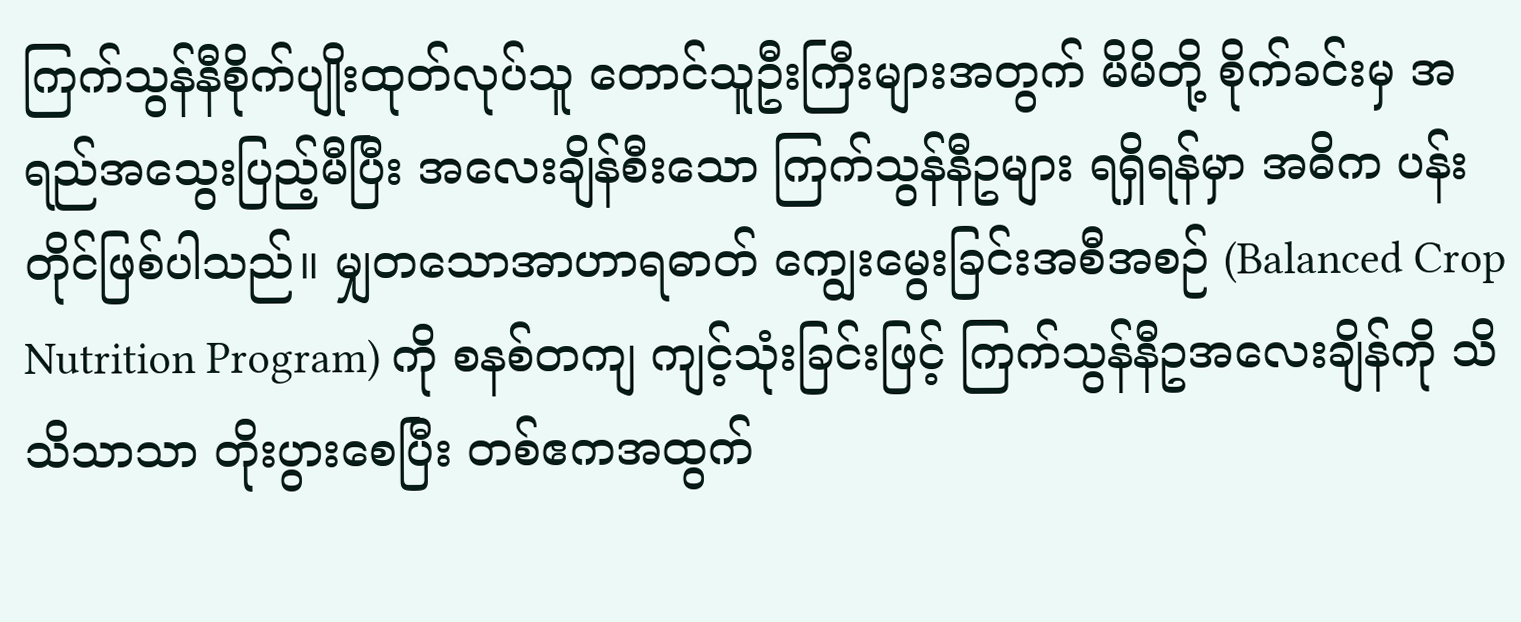ကြက်သွန်နီစိုက်ပျိုးထုတ်လုပ်သူ တောင်သူဦးကြီးများအတွက် မိမိတို့ စိုက်ခင်းမှ အရည်အသွေးပြည့်မီပြီး အလေးချိန်စီးသော ကြက်သွန်နီဥများ ရရှိရန်မှာ အဓိက ပန်းတိုင်ဖြစ်ပါသည်။ မျှတသောအာဟာရဓာတ် ကျွေးမွေးခြင်းအစီအစဉ် (Balanced Crop Nutrition Program) ကို စနစ်တကျ ကျင့်သုံးခြင်းဖြင့် ကြက်သွန်နီဥအလေးချိန်ကို သိသိသာသာ တိုးပွားစေပြီး တစ်ဧကအထွက်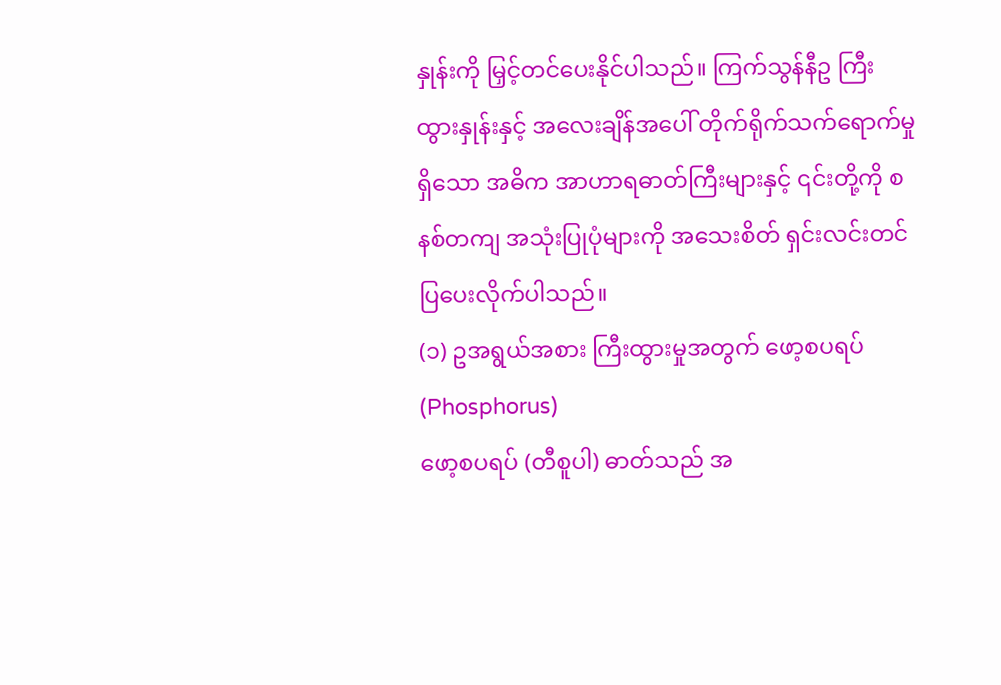နှုန်းကို မြှင့်တင်ပေးနိုင်ပါသည်။ ကြက်သွန်နီဥ ကြီးထွားနှုန်းနှင့် အလေးချိန်အပေါ် တိုက်ရိုက်သက်ရောက်မှုရှိသော အဓိက အာဟာရဓာတ်ကြီးများနှင့် ၎င်းတို့ကို စနစ်တကျ အသုံးပြုပုံများကို အသေးစိတ် ရှင်းလင်းတင်ပြပေးလိုက်ပါသည်။
(၁) ဥအရွယ်အစား ကြီးထွားမှုအတွက် ဖော့စပရပ် (Phosphorus)
ဖော့စပရပ် (တီစူပါ) ဓာတ်သည် အ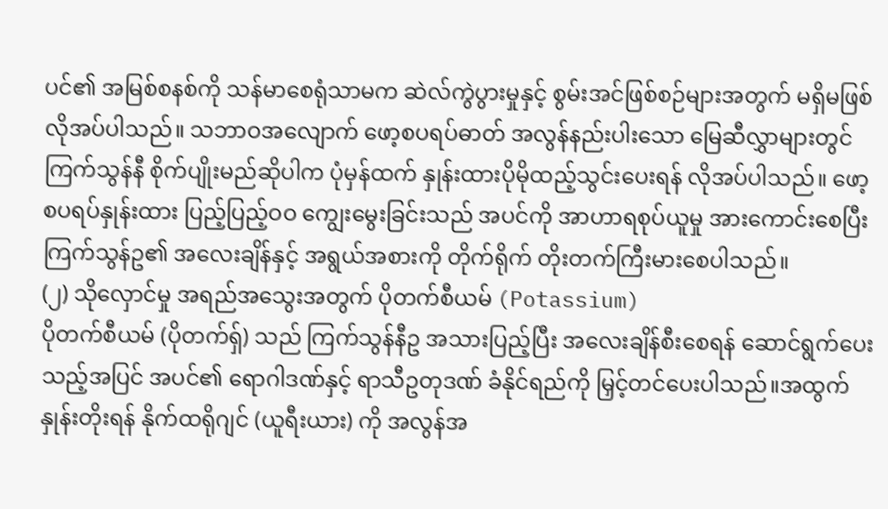ပင်၏ အမြစ်စနစ်ကို သန်မာစေရုံသာမက ဆဲလ်ကွဲပွားမှုနှင့် စွမ်းအင်ဖြစ်စဉ်များအတွက် မရှိမဖြစ်လိုအပ်ပါသည်။ သဘာဝအလျောက် ဖော့စပရပ်ဓာတ် အလွန်နည်းပါးသော မြေဆီလွှာများတွင် ကြက်သွန်နီ စိုက်ပျိုးမည်ဆိုပါက ပုံမှန်ထက် နှုန်းထားပိုမိုထည့်သွင်းပေးရန် လိုအပ်ပါသည်။ ဖော့စပရပ်နှုန်းထား ပြည့်ပြည့်ဝဝ ကျွေးမွေးခြင်းသည် အပင်ကို အာဟာရစုပ်ယူမှု အားကောင်းစေပြီး ကြက်သွန်ဥ၏ အလေးချိန်နှင့် အရွယ်အစားကို တိုက်ရိုက် တိုးတက်ကြီးမားစေပါသည်။
(၂) သိုလှောင်မှု အရည်အသွေးအတွက် ပိုတက်စီယမ် (Potassium)
ပိုတက်စီယမ် (ပိုတက်ရှ်) သည် ကြက်သွန်နီဥ အသားပြည့်ပြီး အလေးချိန်စီးစေရန် ဆောင်ရွက်ပေးသည့်အပြင် အပင်၏ ရောဂါဒဏ်နှင့် ရာသီဥတုဒဏ် ခံနိုင်ရည်ကို မြှင့်တင်ပေးပါသည်။အထွက်နှုန်းတိုးရန် နိုက်ထရိုဂျင် (ယူရီးယား) ကို အလွန်အ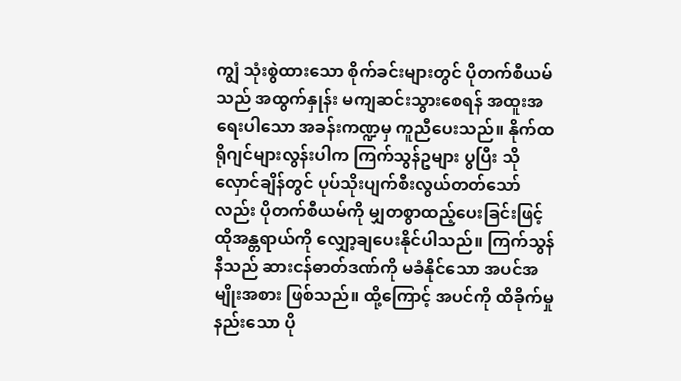ကျွံ သုံးစွဲထားသော စိုက်ခင်းများတွင် ပိုတက်စီယမ်သည် အထွက်နှုန်း မကျဆင်းသွားစေရန် အထူးအရေးပါသော အခန်းကဏ္ဍမှ ကူညီပေးသည်။ နိုက်ထရိုဂျင်များလွန်းပါက ကြက်သွန်ဥများ ပွပြီး သိုလှောင်ချိန်တွင် ပုပ်သိုးပျက်စီးလွယ်တတ်သော်လည်း ပိုတက်စီယမ်ကို မျှတစွာထည့်ပေးခြင်းဖြင့် ထိုအန္တရာယ်ကို လျှော့ချပေးနိုင်ပါသည်။ ကြက်သွန်နီသည် ဆားငန်ဓာတ်ဒဏ်ကို မခံနိုင်သော အပင်အမျိုးအစား ဖြစ်သည်။ ထို့ကြောင့် အပင်ကို ထိခိုက်မှုနည်းသော ပို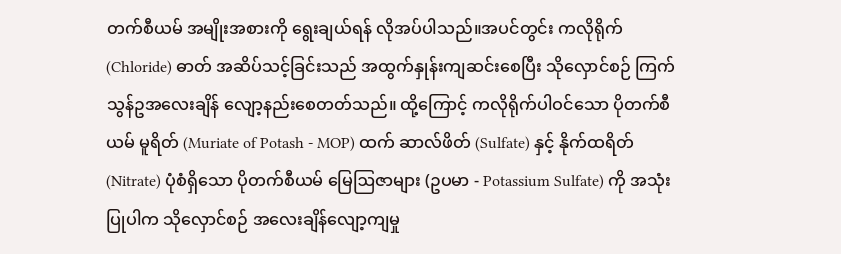တက်စီယမ် အမျိုးအစားကို ရွေးချယ်ရန် လိုအပ်ပါသည်။အပင်တွင်း ကလိုရိုက် (Chloride) ဓာတ် အဆိပ်သင့်ခြင်းသည် အထွက်နှုန်းကျဆင်းစေပြီး သိုလှောင်စဉ် ကြက်သွန်ဥအလေးချိန် လျော့နည်းစေတတ်သည်။ ထို့ကြောင့် ကလိုရိုက်ပါဝင်သော ပိုတက်စီယမ် မူရိတ် (Muriate of Potash - MOP) ထက် ဆာလ်ဖိတ် (Sulfate) နှင့် နိုက်ထရိတ် (Nitrate) ပုံစံရှိသော ပိုတက်စီယမ် မြေဩဇာများ (ဥပမာ - Potassium Sulfate) ကို အသုံးပြုပါက သိုလှောင်စဉ် အလေးချိန်လျော့ကျမှု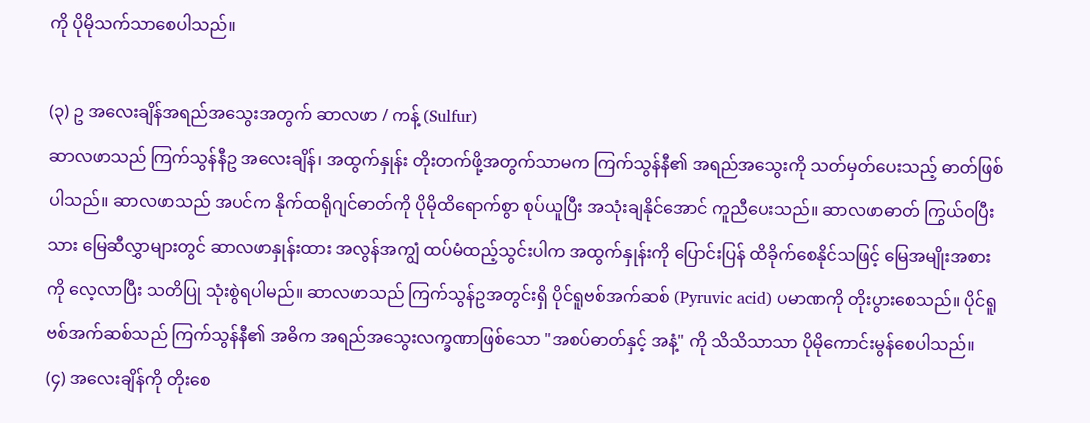ကို ပိုမိုသက်သာစေပါသည်။

(၃) ဥ အလေးချိန်အရည်အသွေးအတွက် ဆာလဖာ / ကန့် (Sulfur)
ဆာလဖာသည် ကြက်သွန်နီဥ အလေးချိန်၊ အထွက်နှုန်း တိုးတက်ဖို့အတွက်သာမက ကြက်သွန်နီ၏ အရည်အသွေးကို သတ်မှတ်ပေးသည့် ဓာတ်ဖြစ်ပါသည်။ ဆာလဖာသည် အပင်က နိုက်ထရိုဂျင်ဓာတ်ကို ပိုမိုထိရောက်စွာ စုပ်ယူပြီး အသုံးချနိုင်အောင် ကူညီပေးသည်။ ဆာလဖာဓာတ် ကြွယ်ဝပြီးသား မြေဆီလွှာများတွင် ဆာလဖာနှုန်းထား အလွန်အကျွံ ထပ်မံထည့်သွင်းပါက အထွက်နှုန်းကို ပြောင်းပြန် ထိခိုက်စေနိုင်သဖြင့် မြေအမျိုးအစားကို လေ့လာပြီး သတိပြု သုံးစွဲရပါမည်။ ဆာလဖာသည် ကြက်သွန်ဥအတွင်းရှိ ပိုင်ရူဗစ်အက်ဆစ် (Pyruvic acid) ပမာဏကို တိုးပွားစေသည်။ ပိုင်ရူဗစ်အက်ဆစ်သည် ကြက်သွန်နီ၏ အဓိက အရည်အသွေးလက္ခဏာဖြစ်သော "အစပ်ဓာတ်နှင့် အနံ့" ကို သိသိသာသာ ပိုမိုကောင်းမွန်စေပါသည်။
(၄) အလေးချိန်ကို တိုးစေ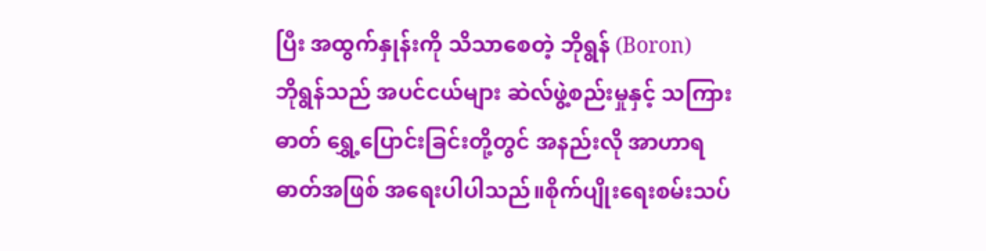ပြီး အထွက်နှုန်းကို သိသာစေတဲ့ ဘိုရွန် (Boron)
ဘိုရွန်သည် အပင်ငယ်များ ဆဲလ်ဖွဲ့စည်းမှုနှင့် သကြားဓာတ် ရွှေ့ပြောင်းခြင်းတို့တွင် အနည်းလို အာဟာရဓာတ်အဖြစ် အရေးပါပါသည်။စိုက်ပျိုးရေးစမ်းသပ်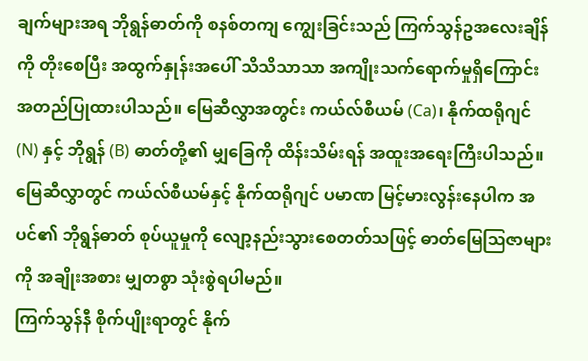ချက်များအရ ဘိုရွန်ဓာတ်ကို စနစ်တကျ ကျွေးခြင်းသည် ကြက်သွန်ဥအလေးချိန်ကို တိုးစေပြီး အထွက်နှုန်းအပေါ် သိသိသာသာ အကျိုးသက်ရောက်မှုရှိကြောင်း အတည်ပြုထားပါသည်။ မြေဆီလွှာအတွင်း ကယ်လ်စီယမ် (Ca)၊ နိုက်ထရိုဂျင် (N) နှင့် ဘိုရွန် (B) ဓာတ်တို့၏ မျှခြေကို ထိန်းသိမ်းရန် အထူးအရေးကြီးပါသည်။ မြေဆီလွှာတွင် ကယ်လ်စီယမ်နှင့် နိုက်ထရိုဂျင် ပမာဏ မြင့်မားလွန်းနေပါက အပင်၏ ဘိုရွန်ဓာတ် စုပ်ယူမှုကို လျော့နည်းသွားစေတတ်သဖြင့် ဓာတ်မြေဩဇာများကို အချိုးအစား မျှတစွာ သုံးစွဲရပါမည်။
ကြက်သွန်နီ စိုက်ပျိုးရာတွင် နိုက်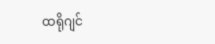ထရိုဂျင်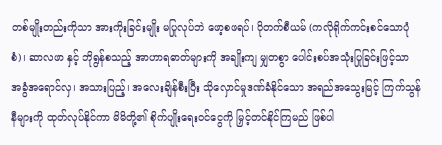တစ်မျိုးတည်းကိုသာ အားကိုးခြင်းမျိုး မပြုလုပ်ဘဲ ဖော့စဖရပ်၊ ပိုတက်စီယမ် (ကလိုရိုက်ကင်းစင်သောပုံစံ)၊ ဆာလဖာ နှင့် ဘိုရွန်စသည့် အာဟာရဓာတ်များကို အချိုးကျ မျှတစွာ ပေါင်းစပ်အသုံးပြုခြင်းဖြင့်သာ အခွံအရောင်လှ၊ အသားပြည့်၊ အလေးချိန်စီးပြီး သိုလှောင်မှုဒဏ်ခံနိုင်သော အရည်အသွေးမြင့် ကြက်သွန်နီများကို ထုတ်လုပ်နိုင်ကာ မိမိတို့၏ စိုက်ပျိုးရေးဝင်ငွေကို မြှင့်တင်နိုင်ကြမည် ဖြစ်ပါ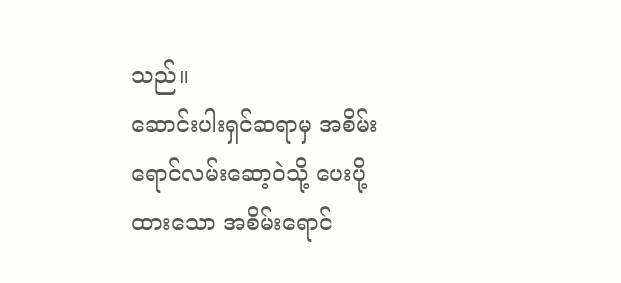သည်။
ဆောင်းပါးရှင်ဆရာမှ အစိမ်းရောင်လမ်းဆော့ဝဲသို့ ပေးပို့ထားသော အစိမ်းရောင်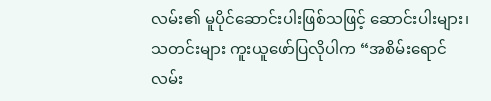လမ်း၏ မူပိုင်ဆောင်းပါးဖြစ်သဖြင့် ဆောင်းပါးများ၊ သတင်းများ ကူးယူဖော်ပြလိုပါက “အစိမ်းရောင်လမ်း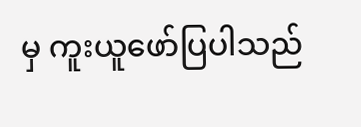မှ ကူးယူဖော်ပြပါသည်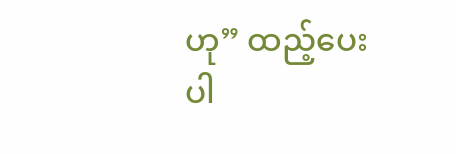ဟု” ထည့်ပေးပါ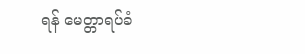ရန် မေတ္တာရပ်ခံ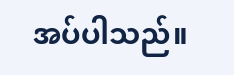အပ်ပါသည်။